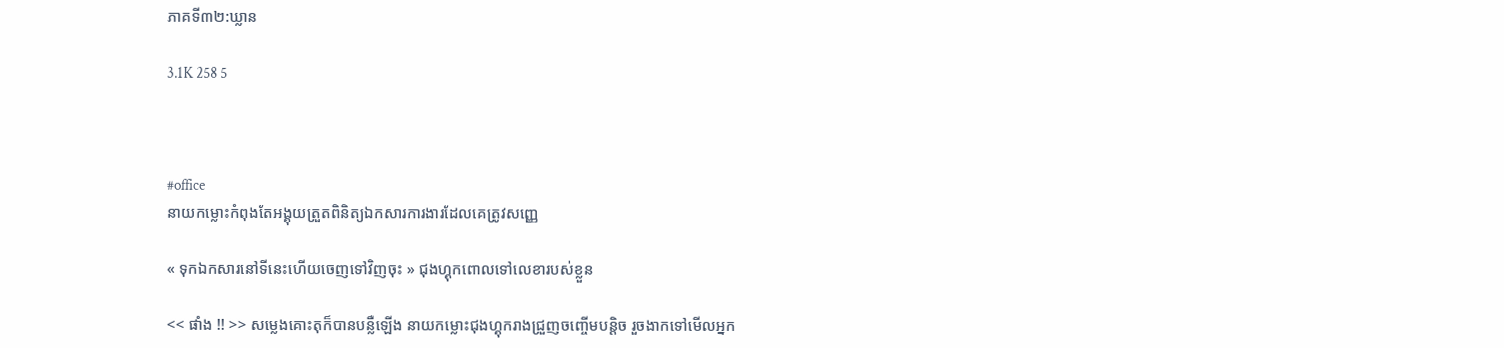ភាគទី៣២:ឃ្លាន

3.1K 258 5



#office
នាយកម្លោះកំពុងតែអង្គុយត្រួតពិនិត្យឯកសារការងារដែលគេត្រូវសញ្ញេ

« ទុកឯកសារនៅទីនេះហើយចេញទៅវិញចុះ » ជុងហ្គុកពោលទៅលេខារបស់ខ្លួន

<< ផាំង !! >> សម្លេងគោះតុក៏បានបន្លឺឡើង នាយកម្លោះជុងហ្គុករាងជ្រួញចញ្ចើមបន្តិច រួចងាកទៅមើលអ្នក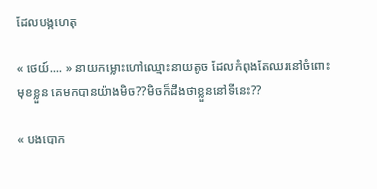ដែលបង្កហេតុ

« ថេយ៍.... » នាយកម្លោះហៅឈ្មោះនាយតូច ដែលកំពុងតែឈរនៅចំពោះមុខខ្លួន គេមកបានយ៉ាងមិច??មិចក៏ដឹងថាខ្លួននៅទីនេះ??

« បងបោក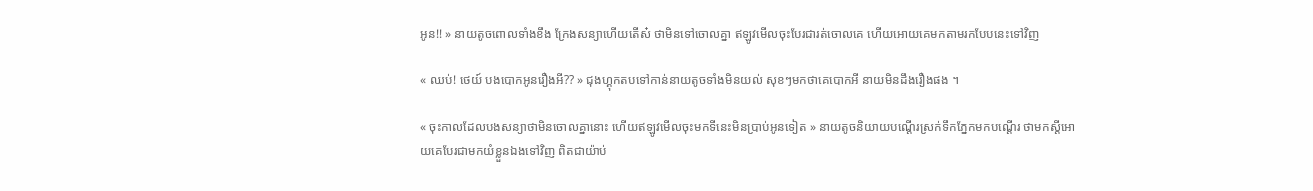អូន!! » នាយតូចពោលទាំងខឹង ក្រែងសន្យាហើយតើស៎ ថាមិនទៅចោលគ្នា ឥឡូវមើលចុះបែរជារត់ចោលគេ ហើយអោយគេមកតាមរកបែបនេះទៅវិញ

« ឈប់! ថេយ៍ បងបោកអូនរឿងអី?? » ជុងហ្គុកតបទៅកាន់នាយតូចទាំងមិនយល់ សុខៗមកថាគេបោកអី នាយមិនដឹងរឿងផង ។

« ចុះកាលដែលបងសន្យាថាមិនចោលគ្នានោះ ហើយឥឡូវមើលចុះមកទីនេះមិនប្រាប់អូនទៀត » នាយតូចនិយាយបណ្ដើរស្រក់ទឹកភ្នែកមកបណ្ដើរ ថាមកស្ដីអោយគេបែរជាមកយំខ្លួនឯងទៅវិញ ពិតជាយ៉ាប់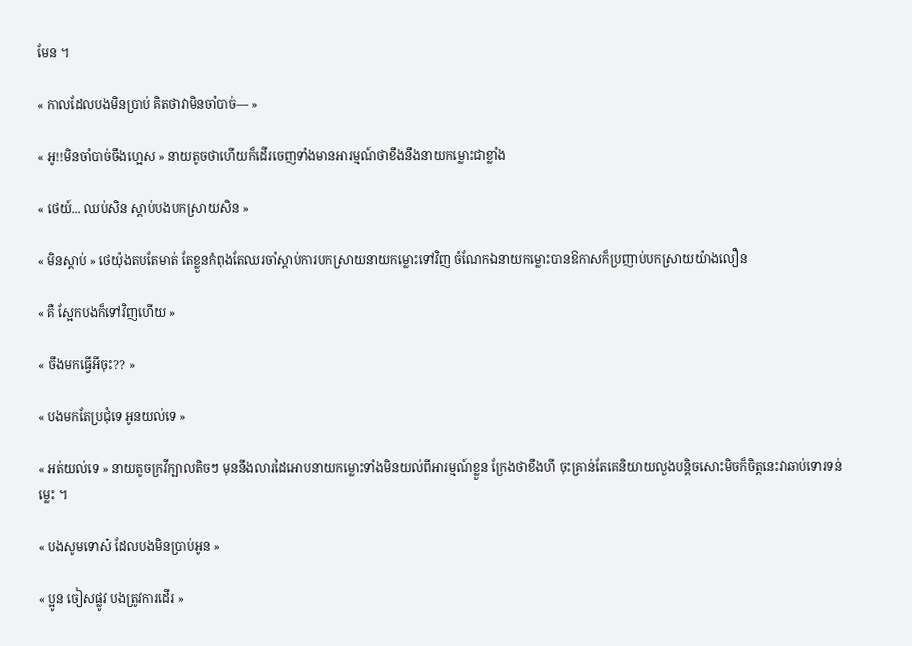មែន ។

« កាលដែលបងមិនប្រាប់ គិតថាវាមិនចាំបាច់— »

« អូ!!មិនចាំបាច់ចឹងហ្អេស » នាយតូចថាហើយក៏ដើរចេញទាំងមានអារម្មណ៍ថាខឹងនឹងនាយកម្លោះជាខ្លាំង

« ថេយ៍... ឈប់សិន ស្ដាប់បងបកស្រាយសិន »

« មិនស្ដាប់ » ថេយ៉ុងតបតែមាត់ តែខ្លួនកំពុងតែឈរចាំស្ដាប់ការបកស្រាយនាយកម្លោះទៅវិញ ចំណែកឯនាយកម្លោះបានឱកាសក៏ប្រញាប់បកស្រាយយ៉ាងលឿន

« គឺ ស្អែកបងក៏ទៅវិញហើយ »

« ចឹងមកធ្វើអីចុះ?? »

« បងមកតែប្រជុំទេ អូនយល់ទេ »

« អត់យល់ទេ » នាយតូចក្រវីក្បាលតិចៗ មុននឹងលារដៃអោបនាយកម្លោះទាំងមិនយល់ពីអារម្មណ៍ខ្លួន ក្រែងថាខឹងហី ចុះគ្រាន់តែគេនិយាយលួងបន្តិចសោះមិចក៏ចិត្តនេះវាឆាប់ទោរទន់ម្លេះ ។

« បងសូមទោស៎ ដែលបងមិនប្រាប់អូន »

« ប្អូន ចៀសផ្លូវ បងត្រូវការដើរ »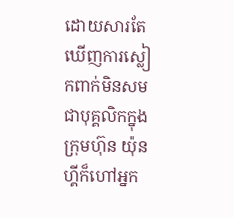ដោយសារតែឃើញការស្លៀកពាក់មិនសមជាបុគ្គលិកក្នុងក្រុមហ៊ុន យ៉ុនហ្គីក៏ហៅអ្នក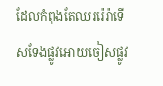ដែលកំពុងតែឈររ៉េរ៉ាទើសទែងផ្លូវអោយចៀសផ្លូវ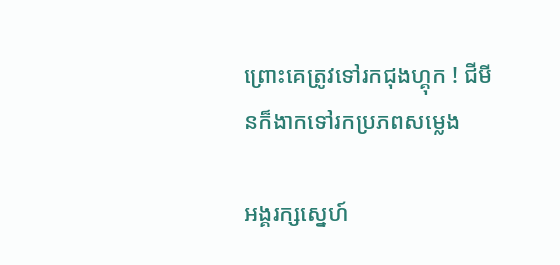ព្រោះគេត្រូវទៅរកជុងហ្គុក ! ជីមីនក៏ងាកទៅរកប្រភពសម្លេង

អង្គរក្សស្នេហ៍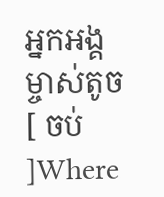អ្នកអង្គម្ចាស់តូច [ ចប់ ]Where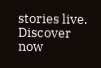stories live. Discover now